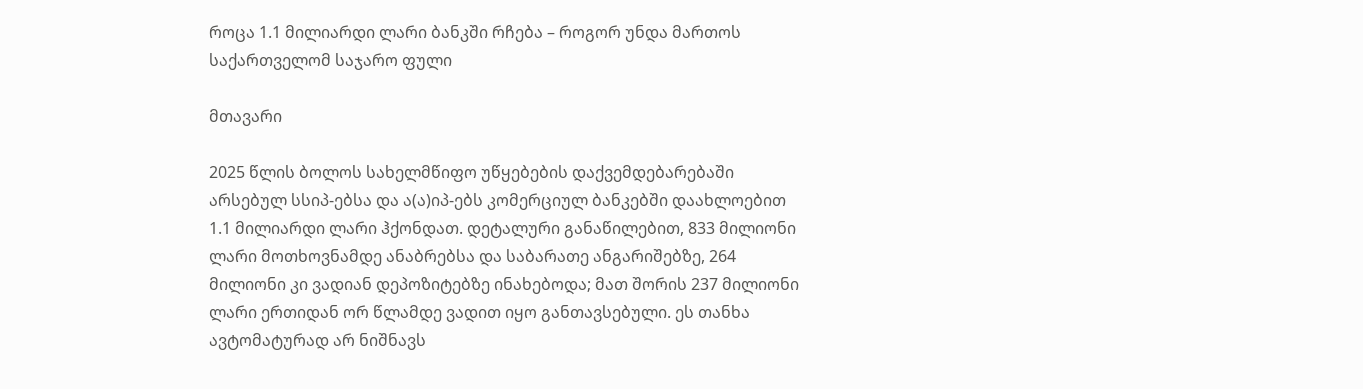როცა 1.1 მილიარდი ლარი ბანკში რჩება – როგორ უნდა მართოს საქართველომ საჯარო ფული

მთავარი

2025 წლის ბოლოს სახელმწიფო უწყებების დაქვემდებარებაში არსებულ სსიპ-ებსა და ა(ა)იპ-ებს კომერციულ ბანკებში დაახლოებით 1.1 მილიარდი ლარი ჰქონდათ. დეტალური განაწილებით, 833 მილიონი ლარი მოთხოვნამდე ანაბრებსა და საბარათე ანგარიშებზე, 264 მილიონი კი ვადიან დეპოზიტებზე ინახებოდა; მათ შორის 237 მილიონი ლარი ერთიდან ორ წლამდე ვადით იყო განთავსებული. ეს თანხა ავტომატურად არ ნიშნავს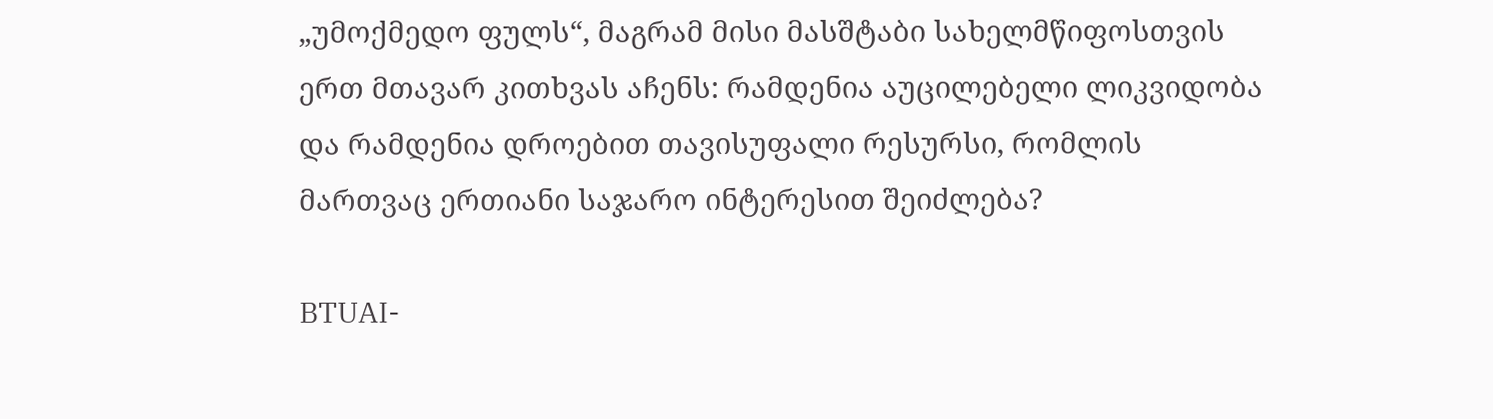„უმოქმედო ფულს“, მაგრამ მისი მასშტაბი სახელმწიფოსთვის ერთ მთავარ კითხვას აჩენს: რამდენია აუცილებელი ლიკვიდობა და რამდენია დროებით თავისუფალი რესურსი, რომლის მართვაც ერთიანი საჯარო ინტერესით შეიძლება?

BTUAI-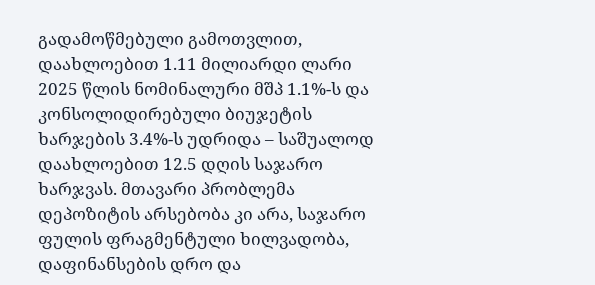გადამოწმებული გამოთვლით, დაახლოებით 1.11 მილიარდი ლარი 2025 წლის ნომინალური მშპ 1.1%-ს და კონსოლიდირებული ბიუჯეტის ხარჯების 3.4%-ს უდრიდა – საშუალოდ დაახლოებით 12.5 დღის საჯარო ხარჯვას. მთავარი პრობლემა დეპოზიტის არსებობა კი არა, საჯარო ფულის ფრაგმენტული ხილვადობა, დაფინანსების დრო და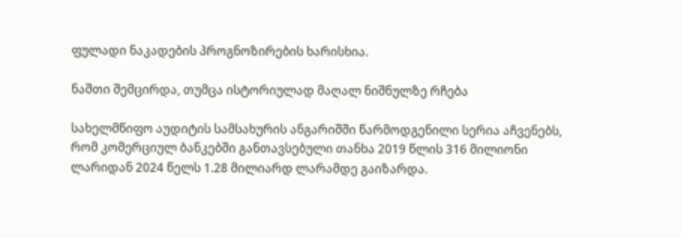ფულადი ნაკადების პროგნოზირების ხარისხია.

ნაშთი შემცირდა, თუმცა ისტორიულად მაღალ ნიშნულზე რჩება

სახელმწიფო აუდიტის სამსახურის ანგარიშში წარმოდგენილი სერია აჩვენებს, რომ კომერციულ ბანკებში განთავსებული თანხა 2019 წლის 316 მილიონი ლარიდან 2024 წელს 1.28 მილიარდ ლარამდე გაიზარდა.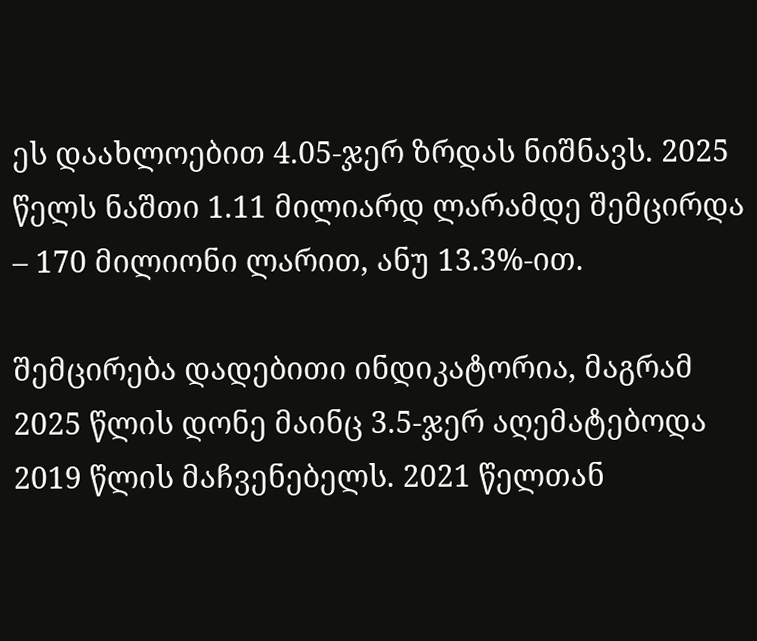ეს დაახლოებით 4.05-ჯერ ზრდას ნიშნავს. 2025 წელს ნაშთი 1.11 მილიარდ ლარამდე შემცირდა – 170 მილიონი ლარით, ანუ 13.3%-ით.

შემცირება დადებითი ინდიკატორია, მაგრამ 2025 წლის დონე მაინც 3.5-ჯერ აღემატებოდა 2019 წლის მაჩვენებელს. 2021 წელთან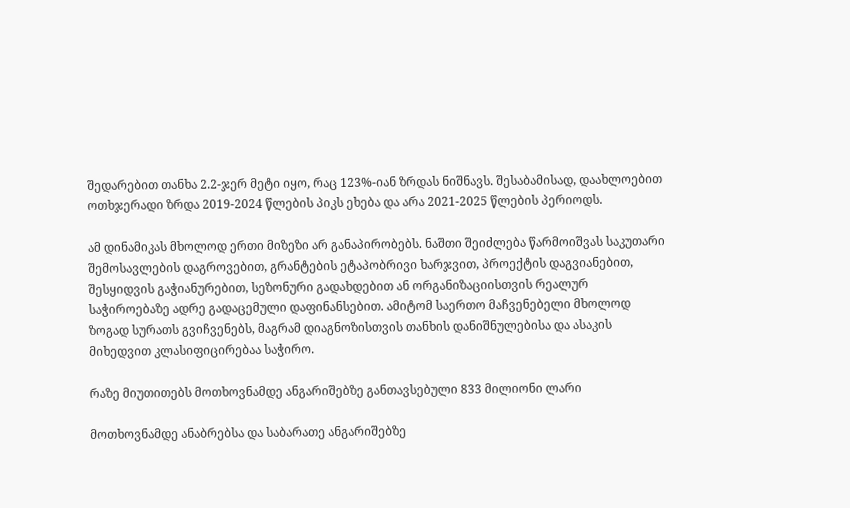შედარებით თანხა 2.2-ჯერ მეტი იყო, რაც 123%-იან ზრდას ნიშნავს. შესაბამისად, დაახლოებით ოთხჯერადი ზრდა 2019-2024 წლების პიკს ეხება და არა 2021-2025 წლების პერიოდს.

ამ დინამიკას მხოლოდ ერთი მიზეზი არ განაპირობებს. ნაშთი შეიძლება წარმოიშვას საკუთარი შემოსავლების დაგროვებით, გრანტების ეტაპობრივი ხარჯვით, პროექტის დაგვიანებით, შესყიდვის გაჭიანურებით, სეზონური გადახდებით ან ორგანიზაციისთვის რეალურ საჭიროებაზე ადრე გადაცემული დაფინანსებით. ამიტომ საერთო მაჩვენებელი მხოლოდ ზოგად სურათს გვიჩვენებს, მაგრამ დიაგნოზისთვის თანხის დანიშნულებისა და ასაკის მიხედვით კლასიფიცირებაა საჭირო.

რაზე მიუთითებს მოთხოვნამდე ანგარიშებზე განთავსებული 833 მილიონი ლარი

მოთხოვნამდე ანაბრებსა და საბარათე ანგარიშებზე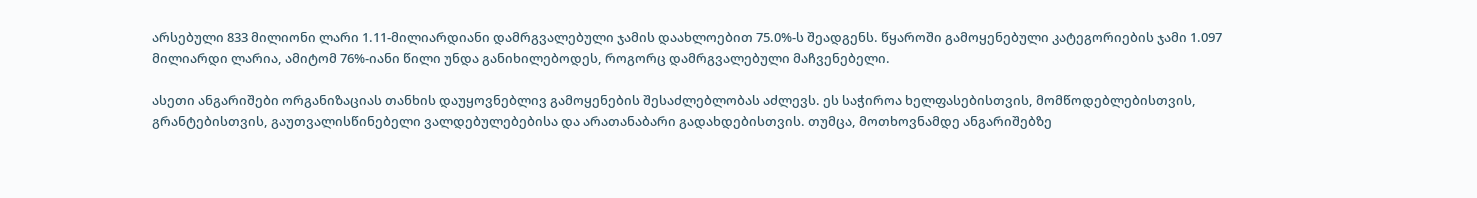არსებული 833 მილიონი ლარი 1.11-მილიარდიანი დამრგვალებული ჯამის დაახლოებით 75.0%-ს შეადგენს. წყაროში გამოყენებული კატეგორიების ჯამი 1.097 მილიარდი ლარია, ამიტომ 76%-იანი წილი უნდა განიხილებოდეს, როგორც დამრგვალებული მაჩვენებელი.

ასეთი ანგარიშები ორგანიზაციას თანხის დაუყოვნებლივ გამოყენების შესაძლებლობას აძლევს. ეს საჭიროა ხელფასებისთვის, მომწოდებლებისთვის, გრანტებისთვის, გაუთვალისწინებელი ვალდებულებებისა და არათანაბარი გადახდებისთვის. თუმცა, მოთხოვნამდე ანგარიშებზე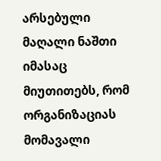არსებული მაღალი ნაშთი იმასაც მიუთითებს, რომ ორგანიზაციას მომავალი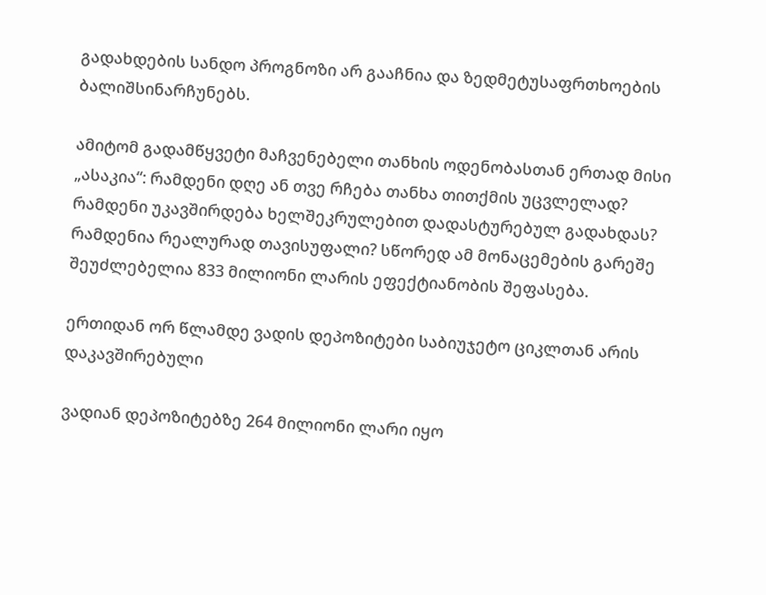გადახდების სანდო პროგნოზი არ გააჩნია და ზედმეტუსაფრთხოების ბალიშსინარჩუნებს.

ამიტომ გადამწყვეტი მაჩვენებელი თანხის ოდენობასთან ერთად მისი „ასაკია“: რამდენი დღე ან თვე რჩება თანხა თითქმის უცვლელად? რამდენი უკავშირდება ხელშეკრულებით დადასტურებულ გადახდას? რამდენია რეალურად თავისუფალი? სწორედ ამ მონაცემების გარეშე შეუძლებელია 833 მილიონი ლარის ეფექტიანობის შეფასება.

ერთიდან ორ წლამდე ვადის დეპოზიტები საბიუჯეტო ციკლთან არის დაკავშირებული

ვადიან დეპოზიტებზე 264 მილიონი ლარი იყო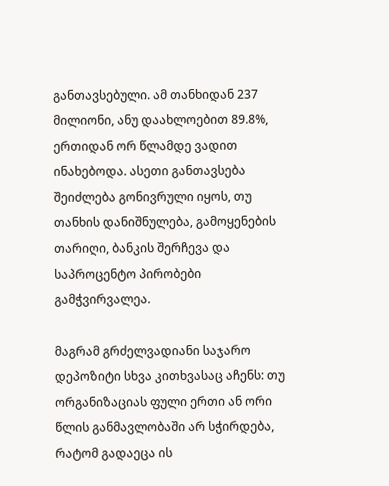განთავსებული. ამ თანხიდან 237 მილიონი, ანუ დაახლოებით 89.8%, ერთიდან ორ წლამდე ვადით ინახებოდა. ასეთი განთავსება შეიძლება გონივრული იყოს, თუ თანხის დანიშნულება, გამოყენების თარიღი, ბანკის შერჩევა და საპროცენტო პირობები გამჭვირვალეა.

მაგრამ გრძელვადიანი საჯარო დეპოზიტი სხვა კითხვასაც აჩენს: თუ ორგანიზაციას ფული ერთი ან ორი წლის განმავლობაში არ სჭირდება, რატომ გადაეცა ის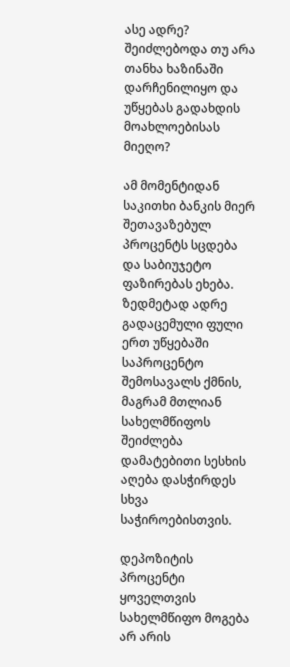ასე ადრე? შეიძლებოდა თუ არა თანხა ხაზინაში დარჩენილიყო და უწყებას გადახდის მოახლოებისას მიეღო?

ამ მომენტიდან საკითხი ბანკის მიერ შეთავაზებულ პროცენტს სცდება და საბიუჯეტო ფაზირებას ეხება. ზედმეტად ადრე გადაცემული ფული ერთ უწყებაში საპროცენტო შემოსავალს ქმნის, მაგრამ მთლიან სახელმწიფოს შეიძლება დამატებითი სესხის აღება დასჭირდეს სხვა საჭიროებისთვის.

დეპოზიტის პროცენტი ყოველთვის სახელმწიფო მოგება არ არის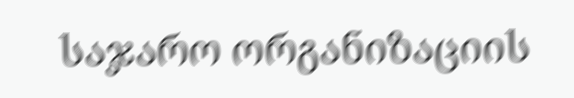საჯარო ორგანიზაციის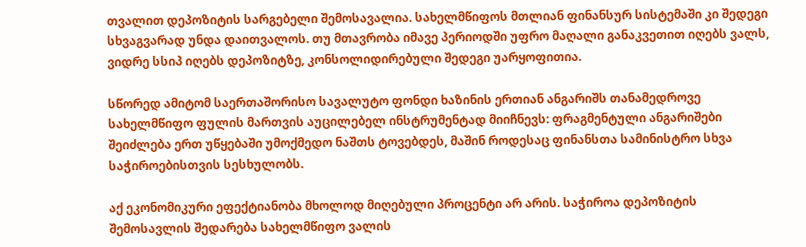თვალით დეპოზიტის სარგებელი შემოსავალია. სახელმწიფოს მთლიან ფინანსურ სისტემაში კი შედეგი სხვაგვარად უნდა დაითვალოს. თუ მთავრობა იმავე პერიოდში უფრო მაღალი განაკვეთით იღებს ვალს, ვიდრე სსიპ იღებს დეპოზიტზე, კონსოლიდირებული შედეგი უარყოფითია.

სწორედ ამიტომ საერთაშორისო სავალუტო ფონდი ხაზინის ერთიან ანგარიშს თანამედროვე სახელმწიფო ფულის მართვის აუცილებელ ინსტრუმენტად მიიჩნევს: ფრაგმენტული ანგარიშები შეიძლება ერთ უწყებაში უმოქმედო ნაშთს ტოვებდეს, მაშინ როდესაც ფინანსთა სამინისტრო სხვა საჭიროებისთვის სესხულობს.

აქ ეკონომიკური ეფექტიანობა მხოლოდ მიღებული პროცენტი არ არის. საჭიროა დეპოზიტის შემოსავლის შედარება სახელმწიფო ვალის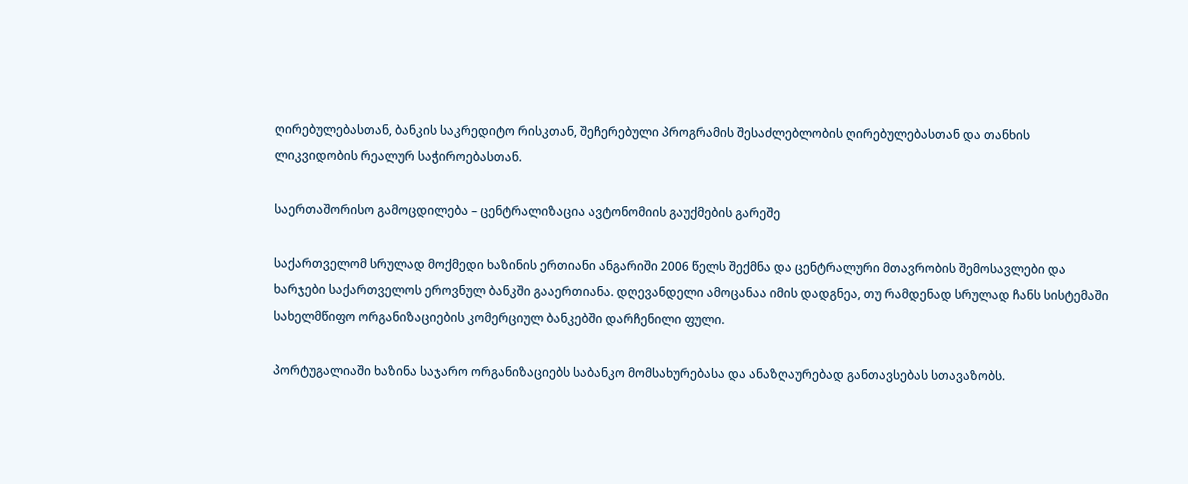ღირებულებასთან, ბანკის საკრედიტო რისკთან, შეჩერებული პროგრამის შესაძლებლობის ღირებულებასთან და თანხის ლიკვიდობის რეალურ საჭიროებასთან.

საერთაშორისო გამოცდილება – ცენტრალიზაცია ავტონომიის გაუქმების გარეშე

საქართველომ სრულად მოქმედი ხაზინის ერთიანი ანგარიში 2006 წელს შექმნა და ცენტრალური მთავრობის შემოსავლები და ხარჯები საქართველოს ეროვნულ ბანკში გააერთიანა. დღევანდელი ამოცანაა იმის დადგნეა, თუ რამდენად სრულად ჩანს სისტემაში სახელმწიფო ორგანიზაციების კომერციულ ბანკებში დარჩენილი ფული.

პორტუგალიაში ხაზინა საჯარო ორგანიზაციებს საბანკო მომსახურებასა და ანაზღაურებად განთავსებას სთავაზობს.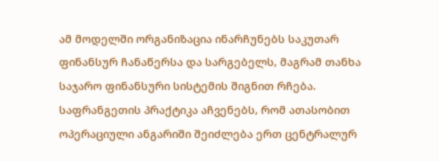ამ მოდელში ორგანიზაცია ინარჩუნებს საკუთარ ფინანსურ ჩანაწერსა და სარგებელს, მაგრამ თანხა საჯარო ფინანსური სისტემის შიგნით რჩება. საფრანგეთის პრაქტიკა აჩვენებს, რომ ათასობით ოპერაციული ანგარიში შეიძლება ერთ ცენტრალურ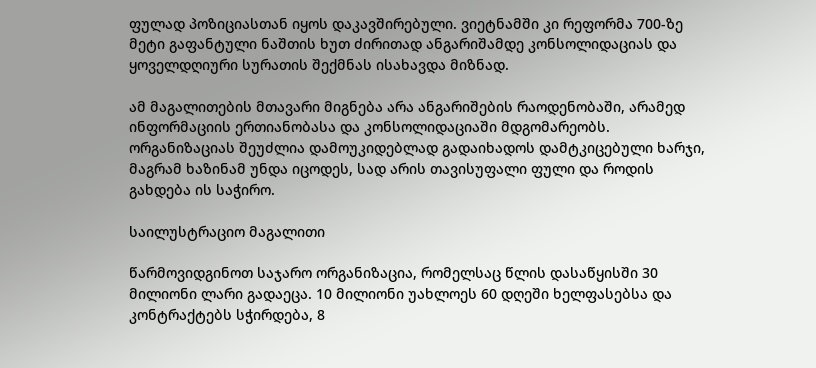ფულად პოზიციასთან იყოს დაკავშირებული. ვიეტნამში კი რეფორმა 700-ზე მეტი გაფანტული ნაშთის ხუთ ძირითად ანგარიშამდე კონსოლიდაციას და ყოველდღიური სურათის შექმნას ისახავდა მიზნად.

ამ მაგალითების მთავარი მიგნება არა ანგარიშების რაოდენობაში, არამედ ინფორმაციის ერთიანობასა და კონსოლიდაციაში მდგომარეობს. ორგანიზაციას შეუძლია დამოუკიდებლად გადაიხადოს დამტკიცებული ხარჯი, მაგრამ ხაზინამ უნდა იცოდეს, სად არის თავისუფალი ფული და როდის გახდება ის საჭირო.

საილუსტრაციო მაგალითი

წარმოვიდგინოთ საჯარო ორგანიზაცია, რომელსაც წლის დასაწყისში 30 მილიონი ლარი გადაეცა. 10 მილიონი უახლოეს 60 დღეში ხელფასებსა და კონტრაქტებს სჭირდება, 8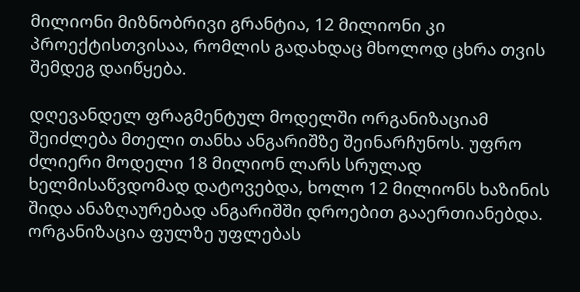მილიონი მიზნობრივი გრანტია, 12 მილიონი კი პროექტისთვისაა, რომლის გადახდაც მხოლოდ ცხრა თვის შემდეგ დაიწყება.

დღევანდელ ფრაგმენტულ მოდელში ორგანიზაციამ შეიძლება მთელი თანხა ანგარიშზე შეინარჩუნოს. უფრო ძლიერი მოდელი 18 მილიონ ლარს სრულად ხელმისაწვდომად დატოვებდა, ხოლო 12 მილიონს ხაზინის შიდა ანაზღაურებად ანგარიშში დროებით გააერთიანებდა. ორგანიზაცია ფულზე უფლებას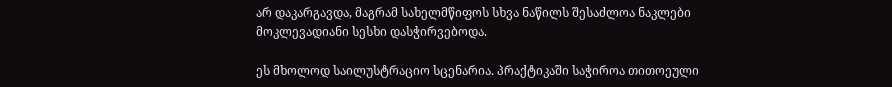არ დაკარგავდა, მაგრამ სახელმწიფოს სხვა ნაწილს შესაძლოა ნაკლები მოკლევადიანი სესხი დასჭირვებოდა.

ეს მხოლოდ საილუსტრაციო სცენარია. პრაქტიკაში საჭიროა თითოეული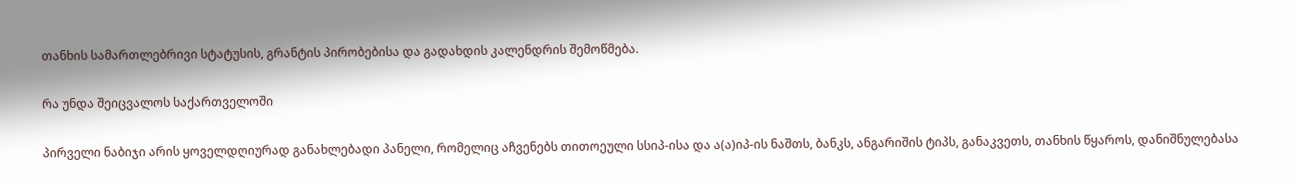თანხის სამართლებრივი სტატუსის, გრანტის პირობებისა და გადახდის კალენდრის შემოწმება.

რა უნდა შეიცვალოს საქართველოში

პირველი ნაბიჯი არის ყოველდღიურად განახლებადი პანელი, რომელიც აჩვენებს თითოეული სსიპ-ისა და ა(ა)იპ-ის ნაშთს, ბანკს, ანგარიშის ტიპს, განაკვეთს, თანხის წყაროს, დანიშნულებასა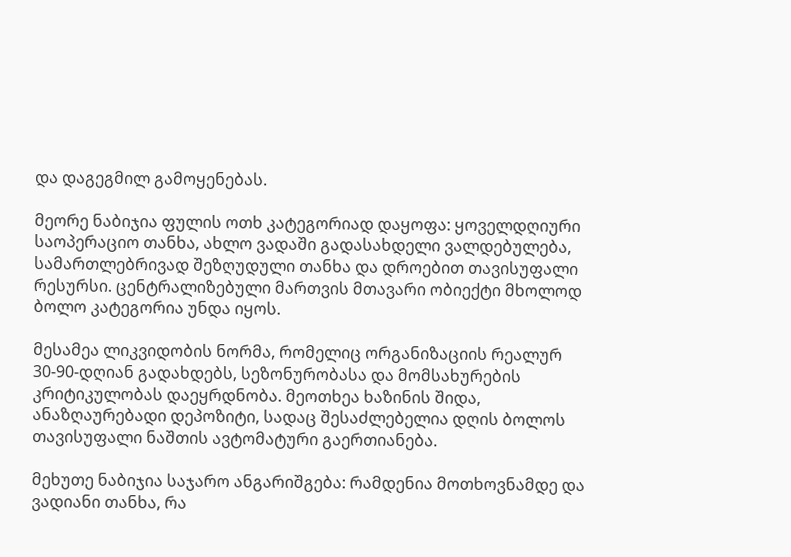და დაგეგმილ გამოყენებას.

მეორე ნაბიჯია ფულის ოთხ კატეგორიად დაყოფა: ყოველდღიური საოპერაციო თანხა, ახლო ვადაში გადასახდელი ვალდებულება, სამართლებრივად შეზღუდული თანხა და დროებით თავისუფალი რესურსი. ცენტრალიზებული მართვის მთავარი ობიექტი მხოლოდ ბოლო კატეგორია უნდა იყოს.

მესამეა ლიკვიდობის ნორმა, რომელიც ორგანიზაციის რეალურ 30-90-დღიან გადახდებს, სეზონურობასა და მომსახურების კრიტიკულობას დაეყრდნობა. მეოთხეა ხაზინის შიდა, ანაზღაურებადი დეპოზიტი, სადაც შესაძლებელია დღის ბოლოს თავისუფალი ნაშთის ავტომატური გაერთიანება.

მეხუთე ნაბიჯია საჯარო ანგარიშგება: რამდენია მოთხოვნამდე და ვადიანი თანხა, რა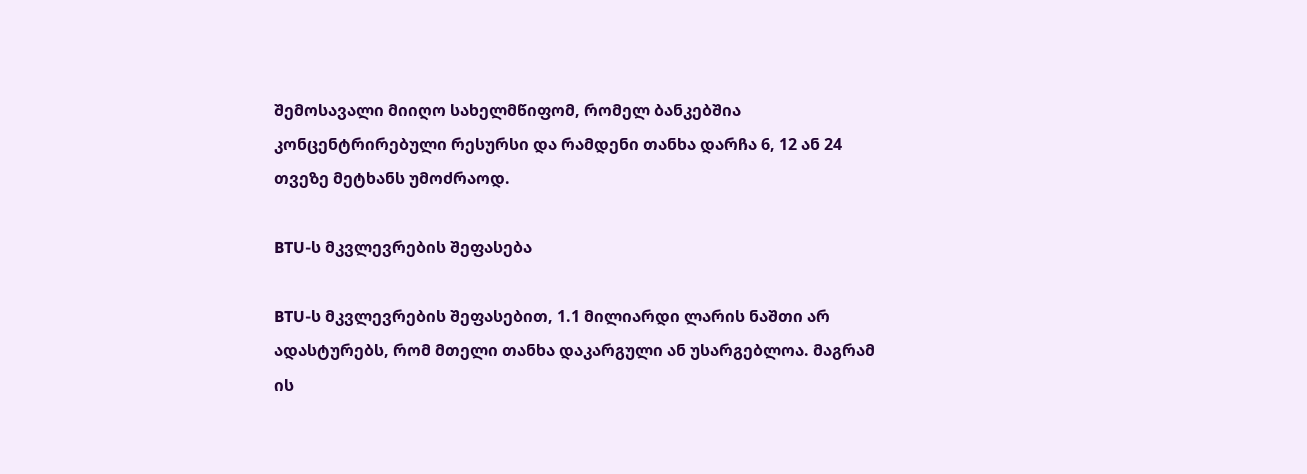შემოსავალი მიიღო სახელმწიფომ, რომელ ბანკებშია კონცენტრირებული რესურსი და რამდენი თანხა დარჩა 6, 12 ან 24 თვეზე მეტხანს უმოძრაოდ.

BTU-ს მკვლევრების შეფასება

BTU-ს მკვლევრების შეფასებით, 1.1 მილიარდი ლარის ნაშთი არ ადასტურებს, რომ მთელი თანხა დაკარგული ან უსარგებლოა. მაგრამ ის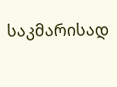საკმარისად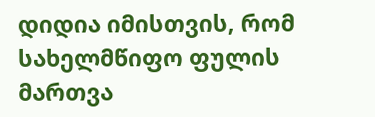დიდია იმისთვის, რომ სახელმწიფო ფულის მართვა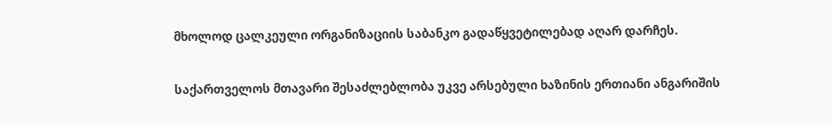მხოლოდ ცალკეული ორგანიზაციის საბანკო გადაწყვეტილებად აღარ დარჩეს.

საქართველოს მთავარი შესაძლებლობა უკვე არსებული ხაზინის ერთიანი ანგარიშის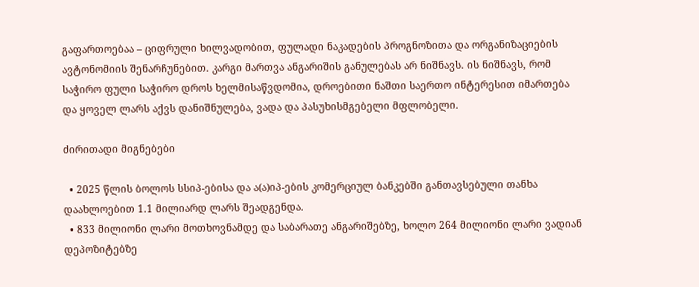გაფართოებაა – ციფრული ხილვადობით, ფულადი ნაკადების პროგნოზითა და ორგანიზაციების ავტონომიის შენარჩუნებით. კარგი მართვა ანგარიშის განულებას არ ნიშნავს. ის ნიშნავს, რომ საჭირო ფული საჭირო დროს ხელმისაწვდომია, დროებითი ნაშთი საერთო ინტერესით იმართება და ყოველ ლარს აქვს დანიშნულება, ვადა და პასუხისმგებელი მფლობელი.

ძირითადი მიგნებები

  • 2025 წლის ბოლოს სსიპ-ებისა და ა(ა)იპ-ების კომერციულ ბანკებში განთავსებული თანხა დაახლოებით 1.1 მილიარდ ლარს შეადგენდა.
  • 833 მილიონი ლარი მოთხოვნამდე და საბარათე ანგარიშებზე, ხოლო 264 მილიონი ლარი ვადიან დეპოზიტებზე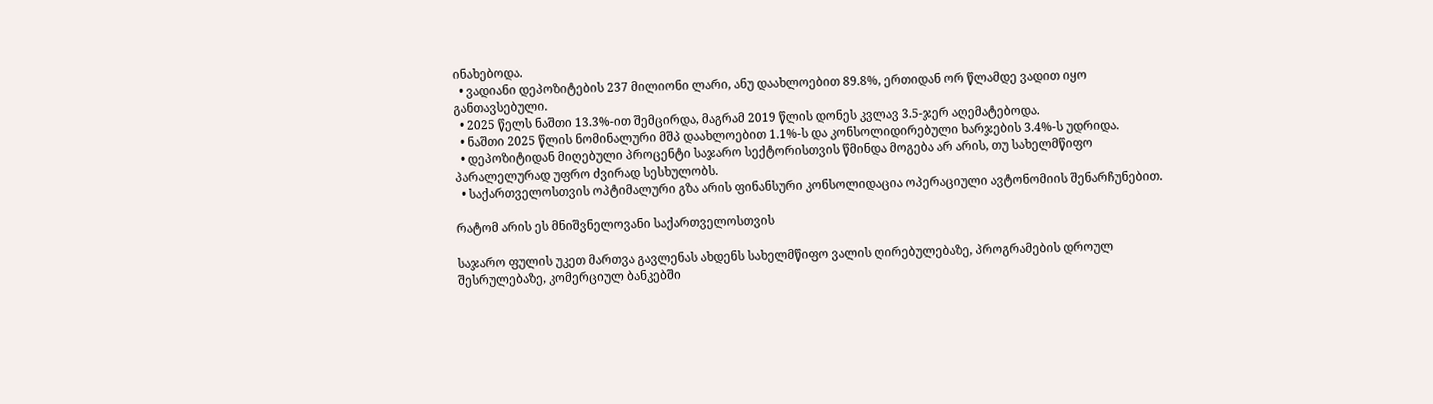ინახებოდა.
  • ვადიანი დეპოზიტების 237 მილიონი ლარი, ანუ დაახლოებით 89.8%, ერთიდან ორ წლამდე ვადით იყო განთავსებული.
  • 2025 წელს ნაშთი 13.3%-ით შემცირდა, მაგრამ 2019 წლის დონეს კვლავ 3.5-ჯერ აღემატებოდა.
  • ნაშთი 2025 წლის ნომინალური მშპ დაახლოებით 1.1%-ს და კონსოლიდირებული ხარჯების 3.4%-ს უდრიდა.
  • დეპოზიტიდან მიღებული პროცენტი საჯარო სექტორისთვის წმინდა მოგება არ არის, თუ სახელმწიფო პარალელურად უფრო ძვირად სესხულობს.
  • საქართველოსთვის ოპტიმალური გზა არის ფინანსური კონსოლიდაცია ოპერაციული ავტონომიის შენარჩუნებით.

რატომ არის ეს მნიშვნელოვანი საქართველოსთვის

საჯარო ფულის უკეთ მართვა გავლენას ახდენს სახელმწიფო ვალის ღირებულებაზე, პროგრამების დროულ შესრულებაზე, კომერციულ ბანკებში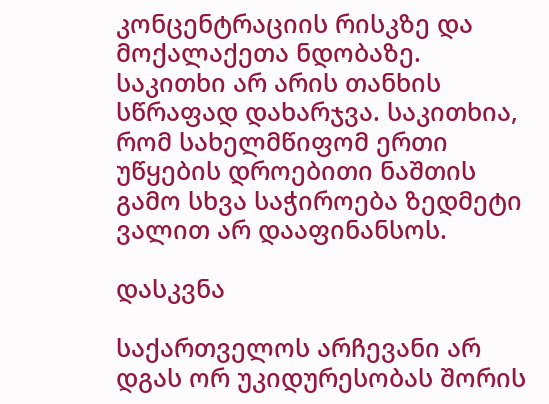კონცენტრაციის რისკზე და მოქალაქეთა ნდობაზე. საკითხი არ არის თანხის სწრაფად დახარჯვა. საკითხია, რომ სახელმწიფომ ერთი უწყების დროებითი ნაშთის გამო სხვა საჭიროება ზედმეტი ვალით არ დააფინანსოს.

დასკვნა

საქართველოს არჩევანი არ დგას ორ უკიდურესობას შორის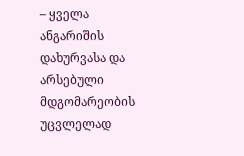– ყველა ანგარიშის დახურვასა და არსებული მდგომარეობის უცვლელად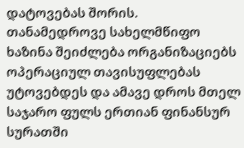დატოვებას შორის. თანამედროვე სახელმწიფო ხაზინა შეიძლება ორგანიზაციებს ოპერაციულ თავისუფლებას უტოვებდეს და ამავე დროს მთელ საჯარო ფულს ერთიან ფინანსურ სურათში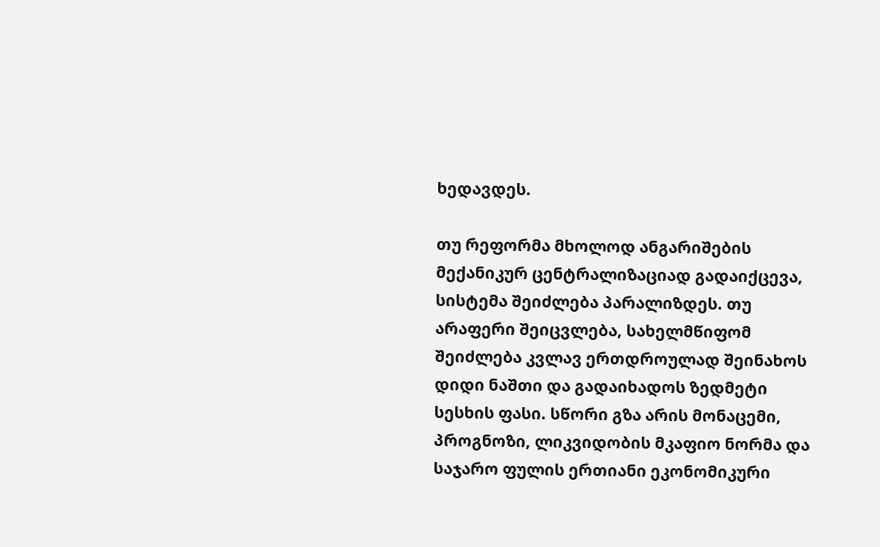ხედავდეს.

თუ რეფორმა მხოლოდ ანგარიშების მექანიკურ ცენტრალიზაციად გადაიქცევა, სისტემა შეიძლება პარალიზდეს. თუ არაფერი შეიცვლება, სახელმწიფომ შეიძლება კვლავ ერთდროულად შეინახოს დიდი ნაშთი და გადაიხადოს ზედმეტი სესხის ფასი. სწორი გზა არის მონაცემი, პროგნოზი, ლიკვიდობის მკაფიო ნორმა და საჯარო ფულის ერთიანი ეკონომიკური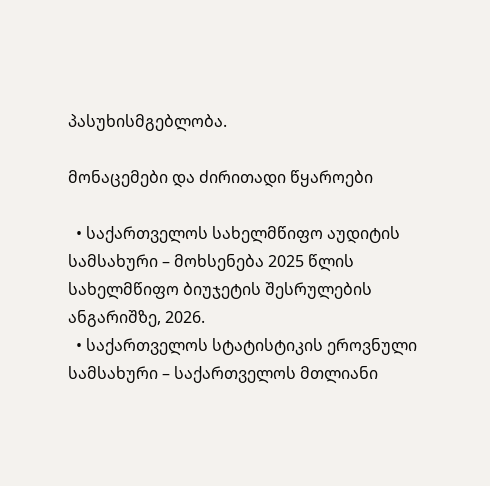პასუხისმგებლობა.

მონაცემები და ძირითადი წყაროები

  • საქართველოს სახელმწიფო აუდიტის სამსახური – მოხსენება 2025 წლის სახელმწიფო ბიუჯეტის შესრულების ანგარიშზე, 2026.
  • საქართველოს სტატისტიკის ეროვნული სამსახური – საქართველოს მთლიანი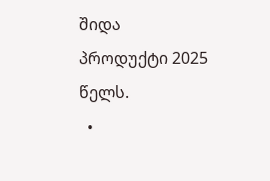შიდა პროდუქტი 2025 წელს.
  •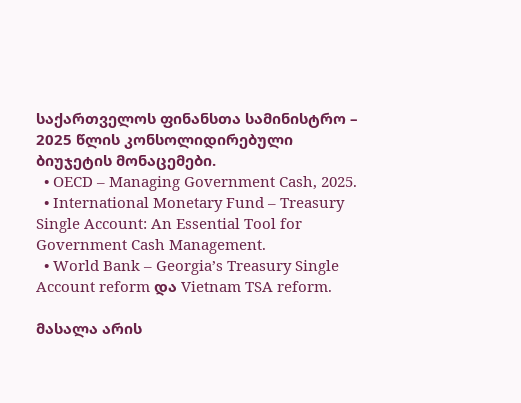საქართველოს ფინანსთა სამინისტრო – 2025 წლის კონსოლიდირებული ბიუჯეტის მონაცემები.
  • OECD – Managing Government Cash, 2025.
  • International Monetary Fund – Treasury Single Account: An Essential Tool for Government Cash Management.
  • World Bank – Georgia’s Treasury Single Account reform და Vietnam TSA reform.

მასალა არის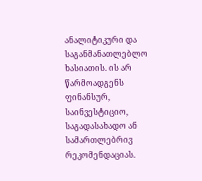ანალიტიკური და საგანმანათლებლო ხასიათის. ის არ წარმოადგენს ფინანსურ, საინვესტიციო, საგადასახადო ან სამართლებრივ რეკომენდაციას.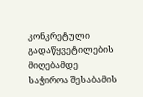კონკრეტული გადაწყვეტილების მიღებამდე საჭიროა შესაბამის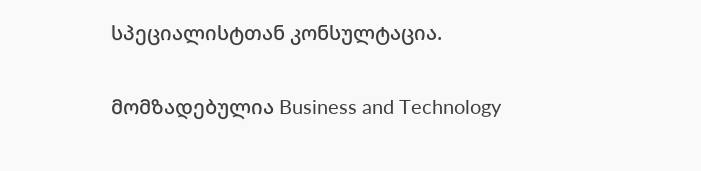სპეციალისტთან კონსულტაცია.

მომზადებულია Business and Technology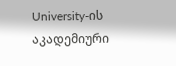University-ის აკადემიური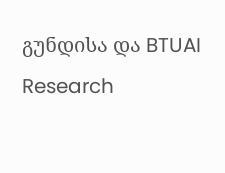გუნდისა და BTUAI Research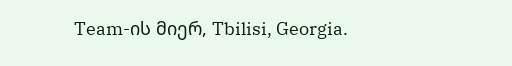Team-ის მიერ, Tbilisi, Georgia.